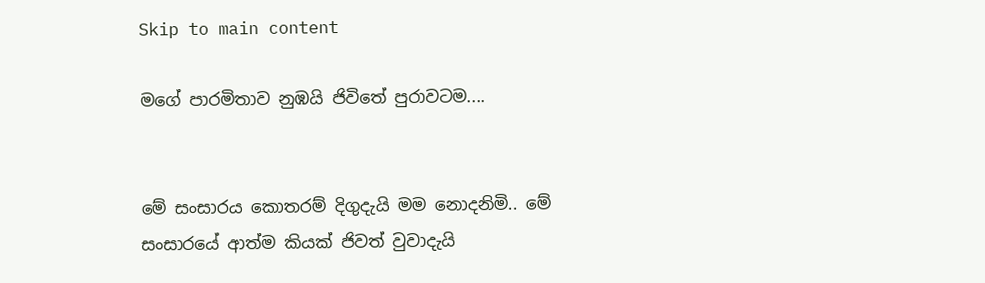Skip to main content

මගේ පාරමිතාව නුඹයි ජිවිතේ පුරාවටම....


මේ සංසාරය කොතරම් දිගුදැයි මම නොදනිමි.. මේ සංසාරයේ ආත්ම කියක් ජිවත් වුවාදැයි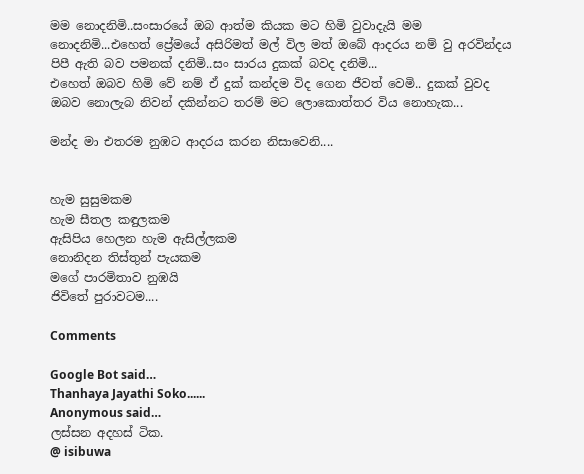මම නොදනිමි..සංසාරයේ ඔබ ආත්ම කියක මට හිමි වුවාදැයි මම නොදනිමි...එහෙත් ප්‍රේමයේ අසිරිමත් මල් විල මත් ඔබේ ආදරය නම් වු අරවින්දය පිපී ඇති බව පමනක් දනිමි..සං සාරය දුකක් බවද දනිමි...
එහෙත් ඔබව හිමි වේ නම් ඒ දුක් කන්දම විද ගෙන ජීවත් වෙමි.. දුකක් වුවද ඔබව නොලැබ නිවන් දකින්නට තරම් මට ලොකොත්තර විය නොහැක...

මන්ද මා එතරම නුඹට ආදරය කරන නිසාවෙනි....


හැම සුසුමකම
හැම සීතල කඳුලකම
ඇසිපිය හෙලන හැම ඇසිල්ලකම
නොනිදන තිස්තුන් පැයකම
මගේ පාරමිතාව නුඹයි
ජිවිතේ පුරාවටම....

Comments

Google Bot said…
Thanhaya Jayathi Soko......
Anonymous said…
ලස්සන අදහස් ටික.
@ isibuwa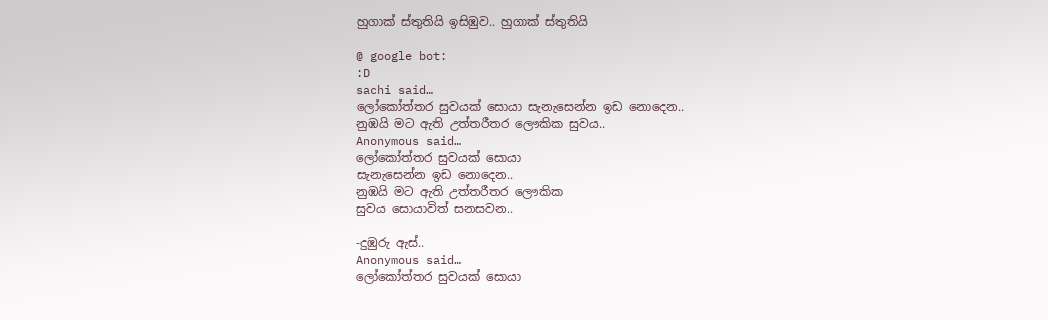හුගාක් ස්තුතියි ඉසිඹුව.. හුගාක් ස්තුතියි

@ google bot:
:D
sachi said…
ලෝකෝත්තර සුවයක් සොයා සැනැසෙන්න ඉඩ නොදෙන..
නුඹයි මට ඇති උත්තරීතර ලෞකික සුවය..
Anonymous said…
ලෝකෝත්තර සුවයක් සොයා
සැනැසෙන්න ඉඩ නොදෙන..
නුඹයි මට ඇති උත්තරීතර ලෞකික
සුවය සොයාවිත් සනසවන..

-දුඹුරු ඇස්..
Anonymous said…
ලෝකෝත්තර සුවයක් සොයා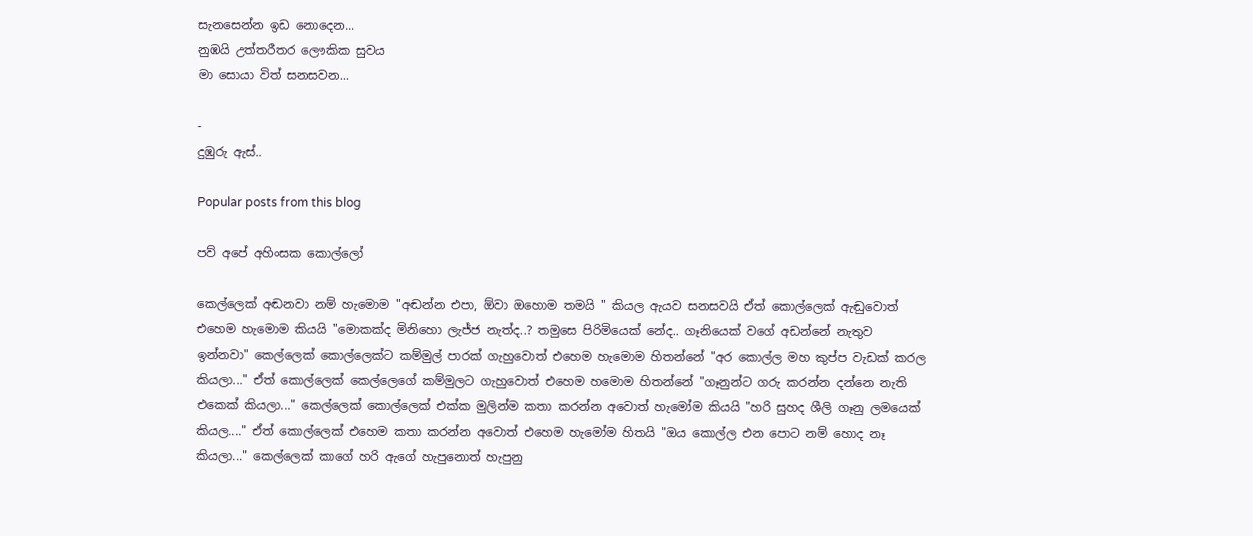සැනසෙන්න ඉඩ නොදෙන...
නුඹයි උත්තරීතර ලෞකික සුවය
මා සොයා විත් සනසවන...

-
දුඹුරු ඇස්..

Popular posts from this blog

පව් අපේ අහිංසක කොල්ලෝ

කෙල්ලෙක් අඬනවා නම් හැමොම "අඬන්න එපා, ඕවා ඔහොම තමයි " කියල ඇයව සනසවයි ඒත් කොල්ලෙක් ඇඬුවොත් එහෙම හැමොම කියයි "මොකක්ද මිනිහො ලැජ්ජ නැත්ද..? තමුසෙ පිරිමියෙක් නේද.. ගෑනියෙක් වගේ අඩන්නේ නැතුව ඉන්නවා" කෙල්ලෙක් කොල්ලෙක්ට කම්මුල් පාරක් ගැහුවොත් එහෙම හැමොම හිතන්නේ "අර කොල්ල මහ කුප්ප වැඩක් කරල කියලා..." ඒත් කොල්ලෙක් කෙල්ලෙගේ කම්මුලට ගැහුවොත් එහෙම හමොම හිතන්නේ "ගෑනුන්ට ගරු කරන්න දන්නෙ නැති එකෙක් කියලා..." කෙල්ලෙක් කොල්ලෙක් එක්ක මුලින්ම කතා කරන්න අවොත් හැමෝම කියයි "හරි සුහද ශීලි ගෑනු ලමයෙක් කියල...." ඒත් කොල්ලෙක් එහෙම කතා කරන්න අවොත් එහෙම හැමෝම හිතයි "ඔය කොල්ල එන පොට නම් හොද නෑ කියලා..." කෙල්ලෙක් කාගේ හරි ඇගේ හැපුනොත් හැපුනු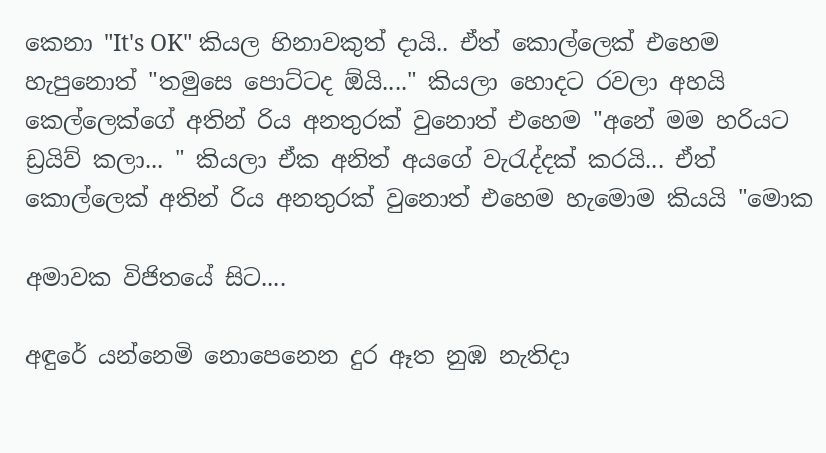කෙනා "It's OK" කියල හිනාවකුත් දායි.. ඒත් කොල්ලෙක් එහෙම හැපුනොත් "තමුසෙ පොට්ටද ඕයි...." කියලා හොදට රවලා අහයි කෙල්ලෙක්ගේ අතින් රිය අනතුරක් වුනොත් එහෙම "අනේ මම හරියට ඩ්‍රයිව් කලා... " කියලා ඒක අනිත් අයගේ වැරැද්දක් කරයි... ඒත් කොල්ලෙක් අතින් රිය අනතුරක් වුනොත් එහෙම හැමොම කියයි "මොක

අමාවක විජිතයේ සිට....

අඳුරේ යන්නෙමි නොපෙනෙන දුර ඈත නුඹ නැතිදා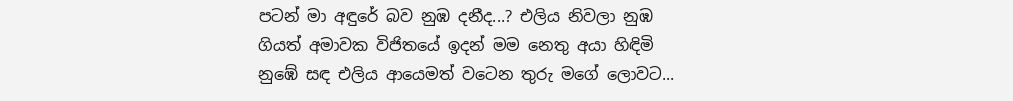පටන් මා අඳුරේ බව නුඹ දනීද...? එලිය නිවලා නුඹ ගියත් අමාවක විජිතයේ ඉදන් මම නෙතු අයා හිඳිමි නුඹේ සඳ එලිය ආයෙමත් වටෙන තුරු මගේ ලොවට...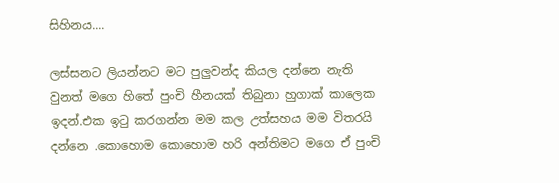සිහිනය....

ලස්සනට ලියන්නට මට පුලුවන්ද කියල දන්නෙ නැති වුනත් මගෙ හිතේ පුංචි හීනයක් තිබුනා හුගාක් කාලෙක ඉදන්.එක ඉටු කරගන්න මම කල උත්සහය මම විතරයි දන්නෙ .කොහොම කොහොම හරි අන්තිමට මගෙ ඒ පුංචි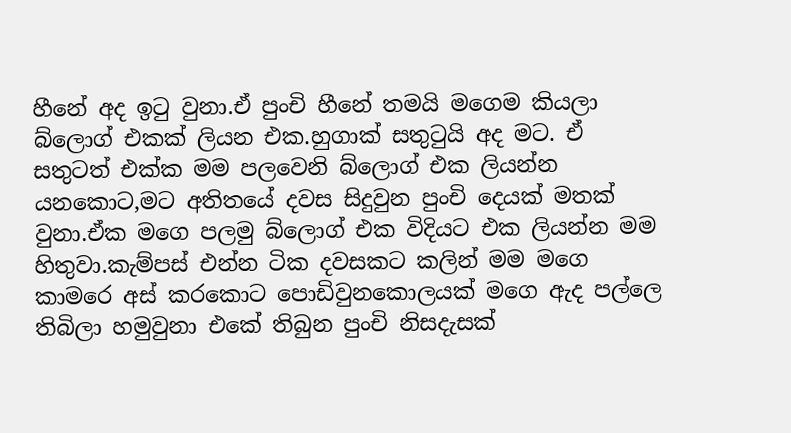හීනේ අද ඉටු වුනා.ඒ පුංචි හීනේ තමයි මගෙම කියලා බ්ලොග් එකක් ලියන එක.හුගාක් සතුටුයි අද මට. ඒ සතුටත් එක්ක මම පලවෙනි බ්ලොග් එක ලියන්න යනකොට,මට අතිතයේ දවස සිදුවුන පුංචි දෙයක් මතක් වුනා.ඒක මගෙ පලමු බ්ලොග් එක විදියට එක ලියන්න මම හිතුවා.කැම්පස් එන්න ටික දවසකට කලින් මම මගෙ කාමරෙ අස් කරකොට පොඩිවුනකොලයක් මගෙ ඇද පල්ලෙ තිබිලා හමුවුනා එකේ තිබුන පුංචි නිසදැසක්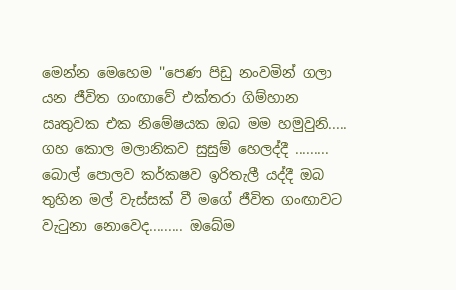මෙන්න මෙහෙම ''පෙණ පිඩු නංවමින් ගලා යන ජීවිත ගංඟාවේ එක්තරා ගිම්හාන ඍතුවක එක නිමේෂයක ඔබ මම හමුවුනි..... ගහ කොල මලානිකව සුසුම් හෙලද්දී ......... බොල් පොලව කර්කෂව ඉරිතැලී යද්දී ඔබ තුහින මල් වැස්සක් වී මගේ ජීවිත ගංඟාවට වැටුනා නොවෙද......... ඔබේම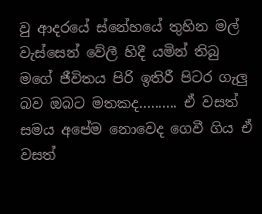වු ආදරයේ ස්නේහයේ තුහින මල් වැස්සෙන් වේලී හිදී යමින් තිබු මගේ ජීවිතය පිරි ඉතිරී පිටර ගැලු බව ඔබට මතකද.......... ඒ වසත් සමය අපේම නොවෙද ගෙවී ගිය ඒ වසත්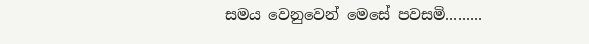සමය වෙනුවෙන් මෙසේ පවසමි.........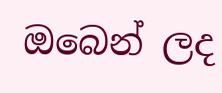ඔබෙන් ලද